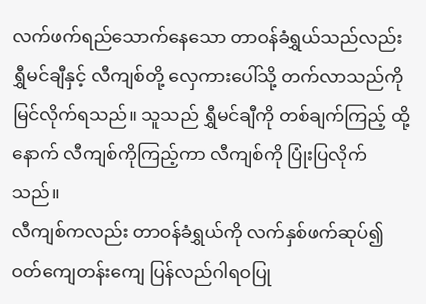လက်ဖက်ရည်သောက်နေသော တာဝန်ခံရွှယ်သည်လည်း ရွှီမင်ချီနှင့် လီကျစ်တို့ လှေကားပေါ်သို့ တက်လာသည်ကို မြင်လိုက်ရသည်။ သူသည် ရွှီမင်ချီကို တစ်ချက်ကြည့် ထို့နောက် လီကျစ်ကိုကြည့်ကာ လီကျစ်ကို ပြုံးပြလိုက်သည်။
လီကျစ်ကလည်း တာဝန်ခံရွှယ်ကို လက်နှစ်ဖက်ဆုပ်၍ ဝတ်ကျေတန်းကျေ ပြန်လည်ဂါရဝပြု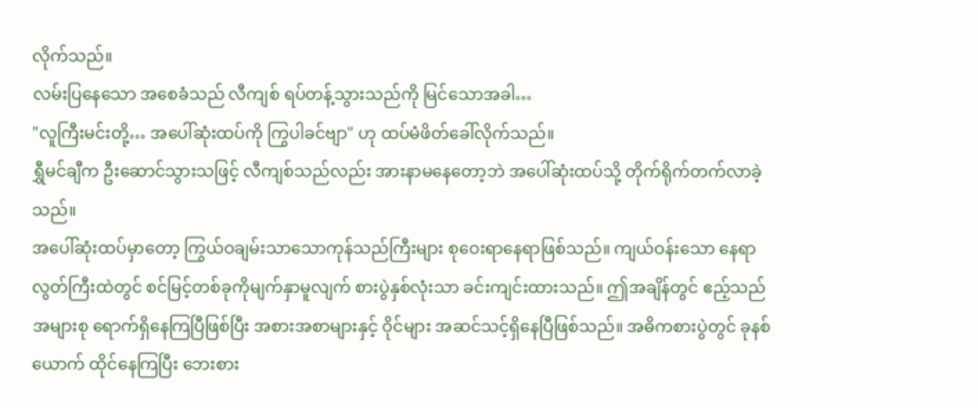လိုက်သည်။
လမ်းပြနေသော အစေခံသည် လီကျစ် ရပ်တန့်သွားသည်ကို မြင်သောအခါ…
"လူကြီးမင်းတို့… အပေါ်ဆုံးထပ်ကို ကြွပါခင်ဗျာ" ဟု ထပ်မံဖိတ်ခေါ်လိုက်သည်။
ရွှီမင်ချီက ဦးဆောင်သွားသဖြင့် လီကျစ်သည်လည်း အားနာမနေတော့ဘဲ အပေါ်ဆုံးထပ်သို့ တိုက်ရိုက်တက်လာခဲ့သည်။
အပေါ်ဆုံးထပ်မှာတော့ ကြွယ်ဝချမ်းသာသောကုန်သည်ကြီးများ စုဝေးရာနေရာဖြစ်သည်။ ကျယ်ဝန်းသော နေရာလွတ်ကြီးထဲတွင် စင်မြင့်တစ်ခုကိုမျက်နှာမူလျက် စားပွဲနှစ်လုံးသာ ခင်းကျင်းထားသည်။ ဤအချိန်တွင် ဧည့်သည်အများစု ရောက်ရှိနေကြပြီဖြစ်ပြီး အစားအစာများနှင့် ဝိုင်များ အဆင်သင့်ရှိနေပြီဖြစ်သည်။ အဓိကစားပွဲတွင် ခုနစ်ယောက် ထိုင်နေကြပြီး ဘေးစား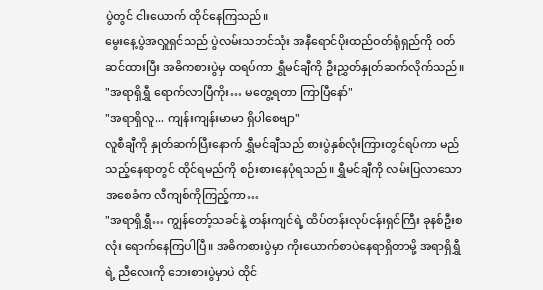ပွဲတွင် ငါးယောက် ထိုင်နေကြသည်။
မွေးနေ့ပွဲအလှူရှင်သည် ပွဲလမ်းသဘင်သုံး အနီရောင်ပိုးထည်ဝတ်ရုံရှည်ကို ဝတ်ဆင်ထားပြီး အဓိကစားပွဲမှ ထရပ်ကာ ရွှီမင်ချီကို ဦးညွှတ်နှုတ်ဆက်လိုက်သည်။
"အရာရှိရွှီ ရောက်လာပြီကိုး… မတွေ့ရတာ ကြာပြီနော်"
"အရာရှိလူ... ကျန်းကျန်းမာမာ ရှိပါစေဗျာ"
လူစီချီကို နှုတ်ဆက်ပြီးနောက် ရွှီမင်ချီသည် စားပွဲနှစ်လုံးကြားတွင်ရပ်ကာ မည်သည့်နေရာတွင် ထိုင်ရမည်ကို စဉ်းစားနေပုံရသည်။ ရွှီမင်ချီကို လမ်းပြလာသော အစေခံက လီကျစ်ကိုကြည့်ကာ…
"အရာရှိရွှီ… ကျွန်တော့်သခင်နဲ့ တန်းကျင်ရဲ့ ထိပ်တန်းလုပ်ငန်းရှင်ကြီး ခုနစ်ဦးစလုံး ရောက်နေကြပါပြီ။ အဓိကစားပွဲမှာ ကိုးယောက်စာပဲနေရာရှိတာမို့ အရာရှိရွှီရဲ့ ညီလေးကို ဘေးစားပွဲမှာပဲ ထိုင်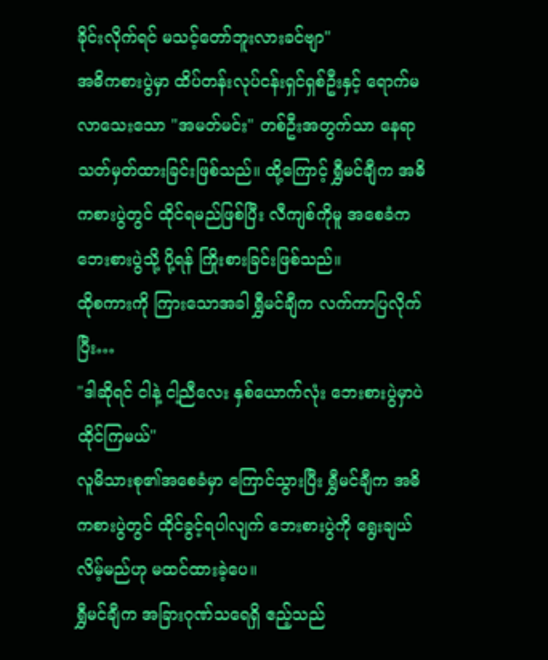ခိုင်းလိုက်ရင် မသင့်တော်ဘူးလားခင်ဗျာ"
အဓိကစားပွဲမှာ ထိပ်တန်းလုပ်ငန်းရှင်ရှစ်ဦးနှင့် ရောက်မလာသေးသော "အမတ်မင်း" တစ်ဦးအတွက်သာ နေရာသတ်မှတ်ထားခြင်းဖြစ်သည်။ ထို့ကြောင့် ရွှီမင်ချီက အဓိကစားပွဲတွင် ထိုင်ရမည်ဖြစ်ပြီး လီကျစ်ကိုမူ အစေခံက ဘေးစားပွဲသို့ ပို့ရန် ကြိုးစားခြင်းဖြစ်သည်။
ထိုစကားကို ကြားသောအခါ ရွှီမင်ချီက လက်ကာပြလိုက်ပြီး…
"ဒါဆိုရင် ငါနဲ့ ငါ့ညီလေး နှစ်ယောက်လုံး ဘေးစားပွဲမှာပဲ ထိုင်ကြမယ်"
လူမိသားစု၏အစေခံမှာ ကြောင်သွားပြီး ရွှီမင်ချီက အဓိကစားပွဲတွင် ထိုင်ခွင့်ရပါလျက် ဘေးစားပွဲကို ရွေးချယ်လိမ့်မည်ဟု မထင်ထားခဲ့ပေ။
ရွှီမင်ချီက အခြားဂုဏ်သရေရှိ ဧည့်သည်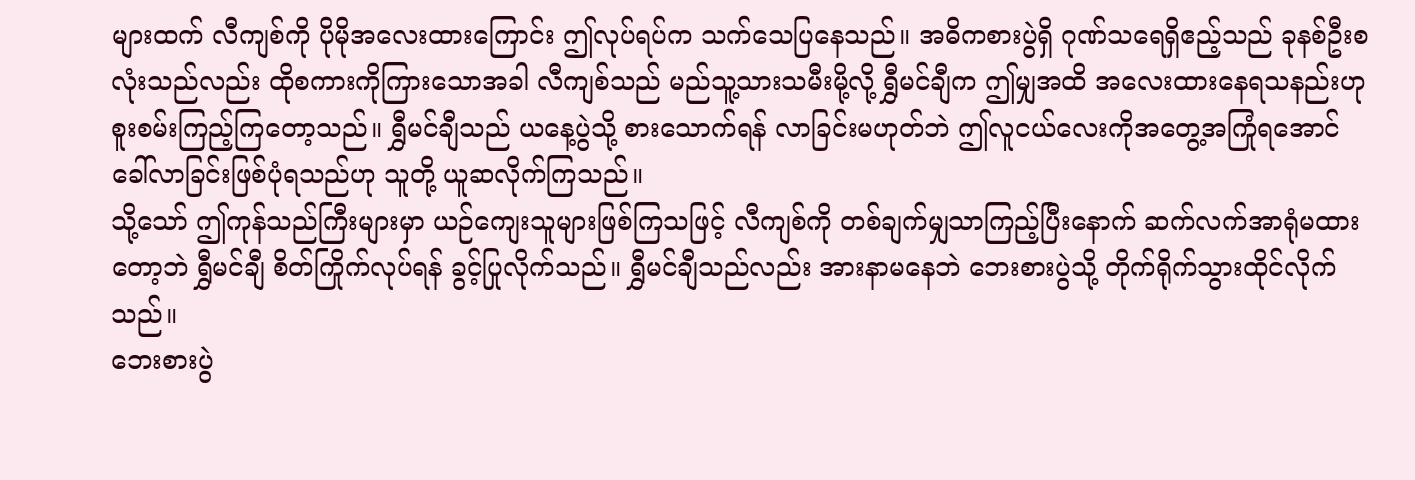များထက် လီကျစ်ကို ပိုမိုအလေးထားကြောင်း ဤလုပ်ရပ်က သက်သေပြနေသည်။ အဓိကစားပွဲရှိ ဂုဏ်သရေရှိဧည့်သည် ခုနစ်ဦးစလုံးသည်လည်း ထိုစကားကိုကြားသောအခါ လီကျစ်သည် မည်သူ့သားသမီးမို့လို့ ရွှီမင်ချီက ဤမျှအထိ အလေးထားနေရသနည်းဟု စူးစမ်းကြည့်ကြတော့သည်။ ရွှီမင်ချီသည် ယနေ့ပွဲသို့ စားသောက်ရန် လာခြင်းမဟုတ်ဘဲ ဤလူငယ်လေးကိုအတွေ့အကြုံရအောင် ခေါ်လာခြင်းဖြစ်ပုံရသည်ဟု သူတို့ ယူဆလိုက်ကြသည်။
သို့သော် ဤကုန်သည်ကြီးများမှာ ယဉ်ကျေးသူများဖြစ်ကြသဖြင့် လီကျစ်ကို တစ်ချက်မျှသာကြည့်ပြီးနောက် ဆက်လက်အာရုံမထားတော့ဘဲ ရွှီမင်ချီ စိတ်ကြိုက်လုပ်ရန် ခွင့်ပြုလိုက်သည်။ ရွှီမင်ချီသည်လည်း အားနာမနေဘဲ ဘေးစားပွဲသို့ တိုက်ရိုက်သွားထိုင်လိုက်သည်။
ဘေးစားပွဲ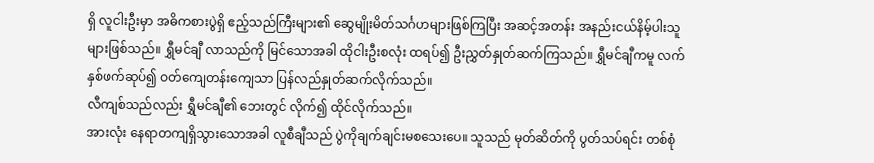ရှိ လူငါးဦးမှာ အဓိကစားပွဲရှိ ဧည့်သည်ကြီးများ၏ ဆွေမျိုးမိတ်သင်္ဂဟများဖြစ်ကြပြီး အဆင့်အတန်း အနည်းငယ်နိမ့်ပါးသူများဖြစ်သည်။ ရွှီမင်ချီ လာသည်ကို မြင်သောအခါ ထိုငါးဦးစလုံး ထရပ်၍ ဦးညွှတ်နှုတ်ဆက်ကြသည်။ ရွှီမင်ချီကမူ လက်နှစ်ဖက်ဆုပ်၍ ဝတ်ကျေတန်းကျေသာ ပြန်လည်နှုတ်ဆက်လိုက်သည်။
လီကျစ်သည်လည်း ရွှီမင်ချီ၏ ဘေးတွင် လိုက်၍ ထိုင်လိုက်သည်။
အားလုံး နေရာတကျရှိသွားသောအခါ လူစီချီသည် ပွဲကိုချက်ချင်းမစသေးပေ။ သူသည် မုတ်ဆိတ်ကို ပွတ်သပ်ရင်း တစ်စုံ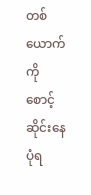တစ်ယောက်ကို စောင့်ဆိုင်းနေပုံရ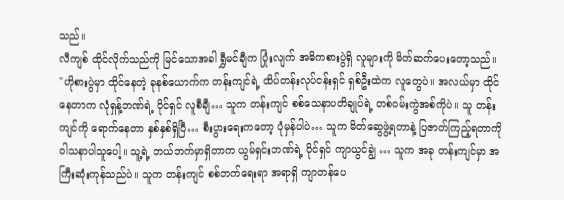သည်။
လီကျစ် ထိုင်လိုက်သည်ကို မြင်သောအခါ ရွှီမင်ချီက ပြုံးလျက် အဓိကစားပွဲရှိ လူများကို မိတ်ဆက်ပေးတော့သည်။
"ဟိုစားပွဲမှာ ထိုင်နေတဲ့ ခုနစ်ယောက်က တန်းကျင်ရဲ့ ထိပ်တန်းလုပ်ငန်းရှင် ရှစ်ဦးထဲက လူတွေပဲ။ အလယ်မှာ ထိုင်နေတာက လုံရှန့်ဘဏ်ရဲ့ ပိုင်ရှင် လူစီချီ… သူက တန်းကျင် စစ်သေနာပတိချုပ်ရဲ့ တစ်ဝမ်းကွဲအစ်ကိုပဲ။ သူ တန်းကျင်ကို ရောက်နေတာ နှစ်နှစ်ရှိပြီ… စီးပွားရေးကတော့ ပုံမှန်ပါပဲ… သူက မိတ်ဆွေဖွဲ့ရတာနဲ့ ပြဇာတ်ကြည့်ရတာကို ဝါသနာပါသူပေါ့။ သူ့ရဲ့ ဘယ်ဘက်မှာရှိတာက ယွမ်ရှင်းဘဏ်ရဲ့ ပိုင်ရှင် ကျာယွင်ချွဲ … သူက အခု တန်းကျင်မှာ အကြီးဆုံးကုန်သည်ပဲ။ သူက တန်းကျင် စစ်ဘက်ရေးရာ အရာရှိ ကျာတန်ပေ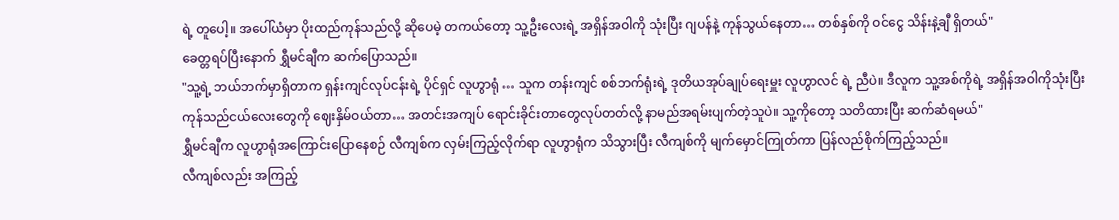ရဲ့ တူပေါ့။ အပေါ်ယံမှာ ပိုးထည်ကုန်သည်လို့ ဆိုပေမဲ့ တကယ်တော့ သူ့ဦးလေးရဲ့ အရှိန်အဝါကို သုံးပြီး ဂျပန်နဲ့ ကုန်သွယ်နေတာ… တစ်နှစ်ကို ဝင်ငွေ သိန်းနဲ့ချီ ရှိတယ်"
ခေတ္တရပ်ပြီးနောက် ရွှီမင်ချီက ဆက်ပြောသည်။
"သူ့ရဲ့ ဘယ်ဘက်မှာရှိတာက ရှန်းကျင်လုပ်ငန်းရဲ့ ပိုင်ရှင် လူဟွာရုံ … သူက တန်းကျင် စစ်ဘက်ရုံးရဲ့ ဒုတိယအုပ်ချုပ်ရေးမှူး လူဟွာလင် ရဲ့ ညီပဲ။ ဒီလူက သူ့အစ်ကိုရဲ့ အရှိန်အဝါကိုသုံးပြီး ကုန်သည်ငယ်လေးတွေကို ဈေးနှိမ်ဝယ်တာ… အတင်းအကျပ် ရောင်းခိုင်းတာတွေလုပ်တတ်လို့ နာမည်အရမ်းပျက်တဲ့သူပဲ။ သူ့ကိုတော့ သတိထားပြီး ဆက်ဆံရမယ်"
ရွှီမင်ချီက လူဟွာရုံအကြောင်းပြောနေစဉ် လီကျစ်က လှမ်းကြည့်လိုက်ရာ လူဟွာရုံက သိသွားပြီး လီကျစ်ကို မျက်မှောင်ကြုတ်ကာ ပြန်လည်စိုက်ကြည့်သည်။
လီကျစ်လည်း အကြည့်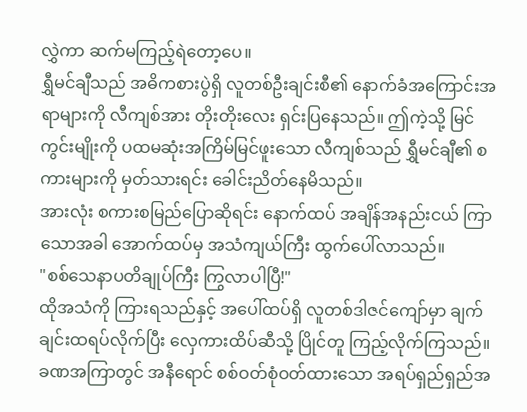လွှဲကာ ဆက်မကြည့်ရဲတော့ပေ။
ရွှီမင်ချီသည် အဓိကစားပွဲရှိ လူတစ်ဦးချင်းစီ၏ နောက်ခံအကြောင်းအရာများကို လီကျစ်အား တိုးတိုးလေး ရှင်းပြနေသည်။ ဤကဲ့သို့ မြင်ကွင်းမျိုးကို ပထမဆုံးအကြိမ်မြင်ဖူးသော လီကျစ်သည် ရွှီမင်ချီ၏ စကားများကို မှတ်သားရင်း ခေါင်းညိတ်နေမိသည်။
အားလုံး စကားစမြည်ပြောဆိုရင်း နောက်ထပ် အချိန်အနည်းငယ် ကြာသောအခါ အောက်ထပ်မှ အသံကျယ်ကြီး ထွက်ပေါ်လာသည်။
"စစ်သေနာပတိချုပ်ကြီး ကြွလာပါပြီ!"
ထိုအသံကို ကြားရသည်နှင့် အပေါ်ထပ်ရှိ လူတစ်ဒါဇင်ကျော်မှာ ချက်ချင်းထရပ်လိုက်ပြီး လှေကားထိပ်ဆီသို့ ပြိုင်တူ ကြည့်လိုက်ကြသည်။
ခဏအကြာတွင် အနီရောင် စစ်ဝတ်စုံဝတ်ထားသော အရပ်ရှည်ရှည်အ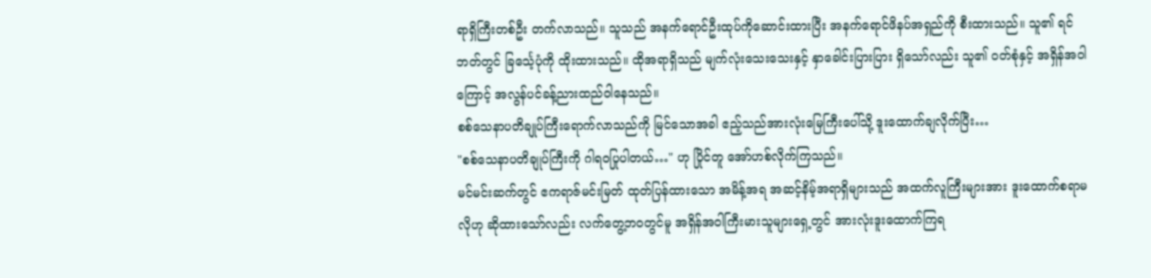ရာရှိကြီးတစ်ဦး တက်လာသည်။ သူသည် အနက်ရောင်ဦးထုပ်ကိုဆောင်းထားပြီး အနက်ရောင်ဖိနပ်အရှည်ကို စီးထားသည်။ သူ၏ ရင်ဘတ်တွင် ခြင်္သေ့ပုံကို ထိုးထားသည်။ ထိုအရာရှိသည် မျက်လုံးသေးသေးနှင့် နှာခေါင်းပြားပြား ရှိသော်လည်း သူ၏ ဝတ်စုံနှင့် အရှိန်အဝါကြောင့် အလွန်ပင်ခန့်ညားထည်ဝါနေသည်။
စစ်သေနာပတိချုပ်ကြီးရောက်လာသည်ကို မြင်သောအခါ ဧည့်သည်အားလုံးမြေကြီးပေါ်သို့ ဒူးထောက်ချလိုက်ပြီး…
"စစ်သေနာပတိချုပ်ကြီးကို ဂါရဝပြုပါတယ်…" ဟု ပြိုင်တူ အော်ဟစ်လိုက်ကြသည်။
မင်မင်းဆက်တွင် ဧကရာဇ်မင်းမြတ် ထုတ်ပြန်ထားသော အမိန့်အရ အဆင့်နိမ့်အရာရှိများသည် အထက်လူကြီးများအား ဒူးထောက်စရာမလိုဟု ဆိုထားသော်လည်း လက်တွေ့ဘဝတွင်မူ အရှိန်အဝါကြီးမားသူများရှေ့တွင် အားလုံးဒူးထောက်ကြရ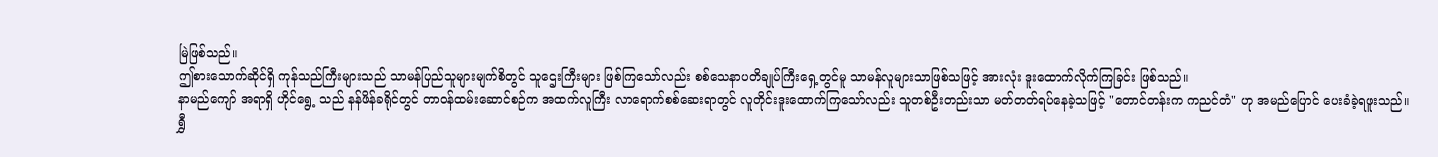မြဲဖြစ်သည်။
ဤစားသောက်ဆိုင်ရှိ ကုန်သည်ကြီးများသည် သာမန်ပြည်သူများမျက်စိတွင် သူဌေးကြီးများ ဖြစ်ကြသော်လည်း စစ်သေနာပတိချုပ်ကြီးရှေ့တွင်မူ သာမန်လူများသာဖြစ်သဖြင့် အားလုံး ဒူးထောက်လိုက်ကြခြင်း ဖြစ်သည်။
နာမည်ကျော် အရာရှိ ဟိုင်ရွေ့ သည် နန်ဖိန်ခရိုင်တွင် တာဝန်ထမ်းဆောင်စဉ်က အထက်လူကြီး လာရောက်စစ်ဆေးရာတွင် လူတိုင်းဒူးထောက်ကြသော်လည်း သူတစ်ဦးတည်းသာ မတ်တတ်ရပ်နေခဲ့သဖြင့် "တောင်တန်းက ကညင်တံ" ဟု အမည်ပြောင် ပေးခံခဲ့ရဖူးသည်။
ရွှီ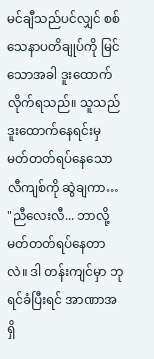မင်ချီသည်ပင်လျှင် စစ်သေနာပတိချုပ်ကို မြင်သောအခါ ဒူးထောက်လိုက်ရသည်။ သူသည် ဒူးထောက်နေရင်းမှ မတ်တတ်ရပ်နေသော လီကျစ်ကို ဆွဲချကာ…
"ညီလေးလီ... ဘာလို့ မတ်တတ်ရပ်နေတာလဲ။ ဒါ တန်းကျင်မှာ ဘုရင်ခံပြီးရင် အာဏာအရှိ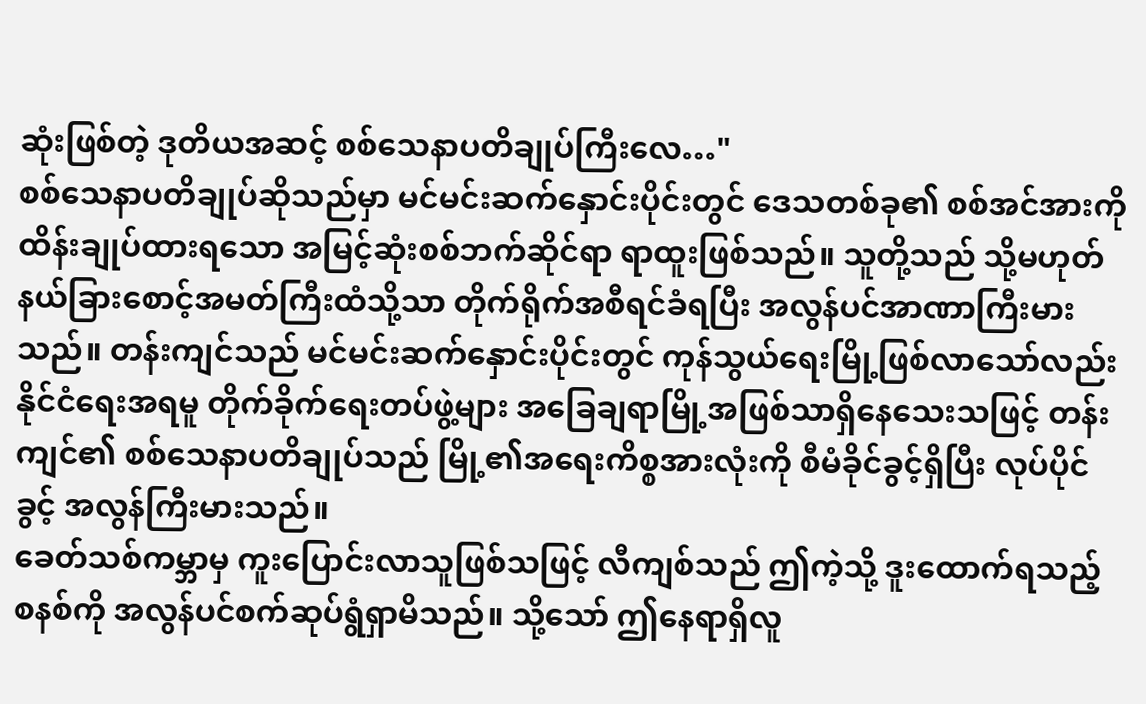ဆုံးဖြစ်တဲ့ ဒုတိယအဆင့် စစ်သေနာပတိချုပ်ကြီးလေ…"
စစ်သေနာပတိချုပ်ဆိုသည်မှာ မင်မင်းဆက်နှောင်းပိုင်းတွင် ဒေသတစ်ခု၏ စစ်အင်အားကို ထိန်းချုပ်ထားရသော အမြင့်ဆုံးစစ်ဘက်ဆိုင်ရာ ရာထူးဖြစ်သည်။ သူတို့သည် သို့မဟုတ် နယ်ခြားစောင့်အမတ်ကြီးထံသို့သာ တိုက်ရိုက်အစီရင်ခံရပြီး အလွန်ပင်အာဏာကြီးမားသည်။ တန်းကျင်သည် မင်မင်းဆက်နှောင်းပိုင်းတွင် ကုန်သွယ်ရေးမြို့ဖြစ်လာသော်လည်း နိုင်ငံရေးအရမူ တိုက်ခိုက်ရေးတပ်ဖွဲ့များ အခြေချရာမြို့အဖြစ်သာရှိနေသေးသဖြင့် တန်းကျင်၏ စစ်သေနာပတိချုပ်သည် မြို့၏အရေးကိစ္စအားလုံးကို စီမံခိုင်ခွင့်ရှိပြီး လုပ်ပိုင်ခွင့် အလွန်ကြီးမားသည်။
ခေတ်သစ်ကမ္ဘာမှ ကူးပြောင်းလာသူဖြစ်သဖြင့် လီကျစ်သည် ဤကဲ့သို့ ဒူးထောက်ရသည့် စနစ်ကို အလွန်ပင်စက်ဆုပ်ရွံရှာမိသည်။ သို့သော် ဤနေရာရှိလူ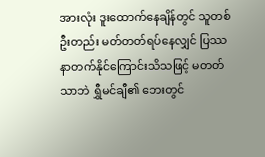အားလုံး ဒူးထောက်နေချိန်တွင် သူတစ်ဦးတည်း မတ်တတ်ရပ်နေလျှင် ပြဿနာတက်နိုင်ကြောင်းသိသဖြင့် မတတ်သာဘဲ ရွှီမင်ချီ၏ ဘေးတွင်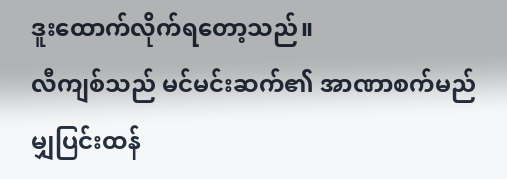ဒူးထောက်လိုက်ရတော့သည်။
လီကျစ်သည် မင်မင်းဆက်၏ အာဏာစက်မည်မျှပြင်းထန်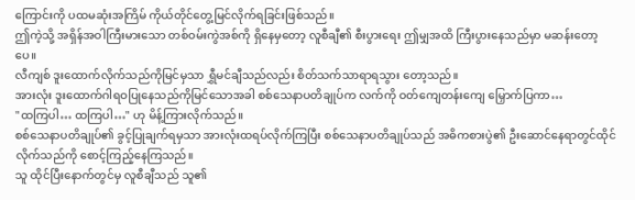ကြောင်းကို ပထမဆုံးအကြိမ် ကိုယ်တိုင်တွေ့မြင်လိုက်ရခြင်းဖြစ်သည်။
ဤကဲ့သို့ အရှိန်အဝါကြီးမားသော တစ်ဝမ်းကွဲအစ်ကို ရှိနေမှတော့ လူစီချီ၏ စီးပွားရေး ဤမျှအထိ ကြီးပွားနေသည်မှာ မဆန်းတော့ပေ။
လီကျစ် ဒူးထောက်လိုက်သည်ကိုမြင်မှသာ ရွှီမင်ချီသည်လည်း စိတ်သက်သာရာရသွား တော့သည်။
အားလုံး ဒူးထောက်ဂါရဝပြုနေသည်ကိုမြင်သောအခါ စစ်သေနာပတိချုပ်က လက်ကို ဝတ်ကျေတန်းကျေ မြှောက်ပြကာ…
"ထကြပါ… ထကြပါ…" ဟု မိန့်ကြားလိုက်သည်။
စစ်သေနာပတိချုပ်၏ ခွင့်ပြုချက်ရမှသာ အားလုံးထရပ်လိုက်ကြပြီး စစ်သေနာပတိချုပ်သည် အဓိကစားပွဲ၏ ဦးဆောင်နေရာတွင်ထိုင်လိုက်သည်ကို စောင့်ကြည့်နေကြသည်။
သူ ထိုင်ပြီးနောက်တွင်မှ လူစီချီသည် သူ၏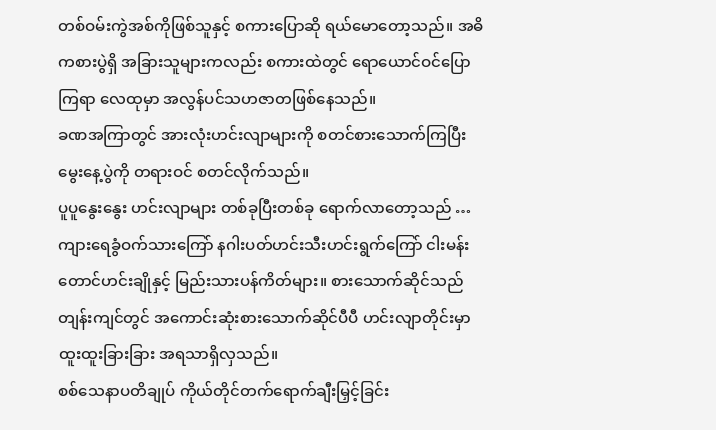တစ်ဝမ်းကွဲအစ်ကိုဖြစ်သူနှင့် စကားပြောဆို ရယ်မောတော့သည်။ အဓိကစားပွဲရှိ အခြားသူများကလည်း စကားထဲတွင် ရောယောင်ဝင်ပြောကြရာ လေထုမှာ အလွန်ပင်သဟဇာတဖြစ်နေသည်။
ခဏအကြာတွင် အားလုံးဟင်းလျာများကို စတင်စားသောက်ကြပြီး မွေးနေ့ပွဲကို တရားဝင် စတင်လိုက်သည်။
ပူပူနွေးနွေး ဟင်းလျာများ တစ်ခုပြီးတစ်ခု ရောက်လာတော့သည် … ကျားရေခွံဝက်သားကြော် နဂါးပတ်ဟင်းသီးဟင်းရွက်ကြော် ငါးမန်းတောင်ဟင်းချိုနှင့် မြည်းသားပန်ကိတ်များ။ စားသောက်ဆိုင်သည် တျန်းကျင်တွင် အကောင်းဆုံးစားသောက်ဆိုင်ပီပီ ဟင်းလျာတိုင်းမှာ ထူးထူးခြားခြား အရသာရှိလှသည်။
စစ်သေနာပတိချုပ် ကိုယ်တိုင်တက်ရောက်ချီးမြှင့်ခြင်း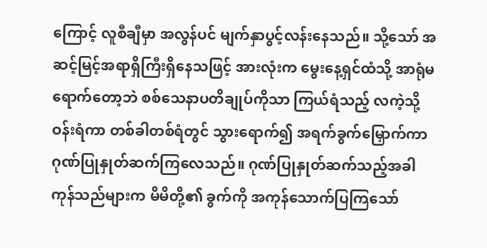ကြောင့် လူစီချီမှာ အလွန်ပင် မျက်နှာပွင့်လန်းနေသည်။ သို့သော် အဆင့်မြင့်အရာရှိကြီးရှိနေသဖြင့် အားလုံးက မွေးနေ့ရှင်ထံသို့ အာရုံမရောက်တော့ဘဲ စစ်သေနာပတိချုပ်ကိုသာ ကြယ်ရံသည့် လကဲ့သို့ ဝန်းရံကာ တစ်ခါတစ်ရံတွင် သွားရောက်၍ အရက်ခွက်မြှောက်ကာ ဂုဏ်ပြုနှုတ်ဆက်ကြလေသည်။ ဂုဏ်ပြုနှုတ်ဆက်သည့်အခါ ကုန်သည်များက မိမိတို့၏ ခွက်ကို အကုန်သောက်ပြကြသော်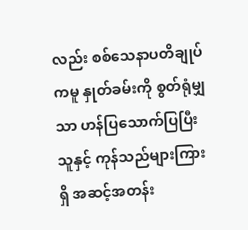လည်း စစ်သေနာပတိချုပ်ကမူ နှုတ်ခမ်းကို စွတ်ရုံမျှသာ ဟန်ပြသောက်ပြပြီး သူနှင့် ကုန်သည်များကြားရှိ အဆင့်အတန်း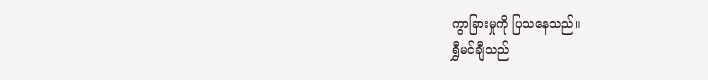ကွာခြားမှုကို ပြသနေသည်။
ရွှီမင်ချီသည်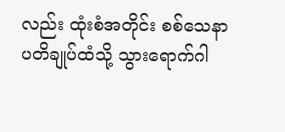လည်း ထုံးစံအတိုင်း စစ်သေနာပတိချုပ်ထံသို့ သွားရောက်ဂါ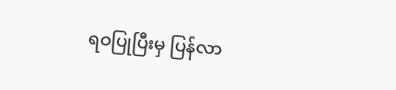ရဝပြုပြီးမှ ပြန်လာ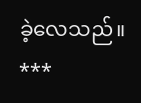ခဲ့လေသည်။
***